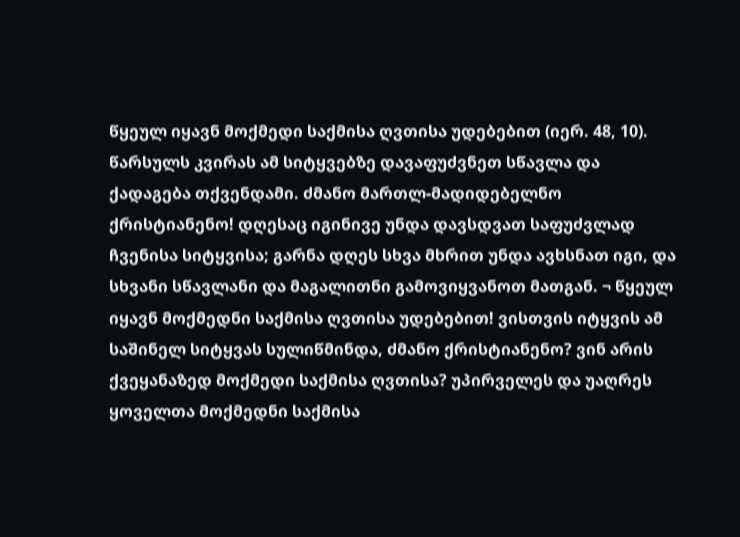წყეულ იყავნ მოქმედი საქმისა ღვთისა უდებებით (იერ. 48, 10).
წარსულს კვირას ამ სიტყვებზე დავაფუძვნეთ სწავლა და ქადაგება თქვენდამი. ძმანო მართლ-მადიდებელნო ქრისტიანენო! დღესაც იგინივე უნდა დავსდვათ საფუძვლად ჩვენისა სიტყვისა; გარნა დღეს სხვა მხრით უნდა ავხსნათ იგი, და სხვანი სწავლანი და მაგალითნი გამოვიყვანოთ მათგან. ¬ წყეულ იყავნ მოქმედნი საქმისა ღვთისა უდებებით! ვისთვის იტყვის ამ საშინელ სიტყვას სულიწმინდა, ძმანო ქრისტიანენო? ვინ არის ქვეყანაზედ მოქმედი საქმისა ღვთისა? უპირველეს და უაღრეს ყოველთა მოქმედნი საქმისა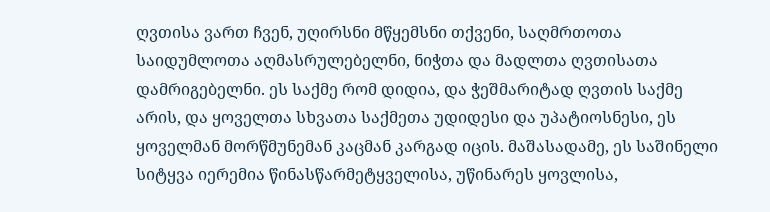ღვთისა ვართ ჩვენ, უღირსნი მწყემსნი თქვენი, საღმრთოთა საიდუმლოთა აღმასრულებელნი, ნიჭთა და მადლთა ღვთისათა დამრიგებელნი. ეს საქმე რომ დიდია, და ჭეშმარიტად ღვთის საქმე არის, და ყოველთა სხვათა საქმეთა უდიდესი და უპატიოსნესი, ეს ყოველმან მორწმუნემან კაცმან კარგად იცის. მაშასადამე, ეს საშინელი სიტყვა იერემია წინასწარმეტყველისა, უწინარეს ყოვლისა,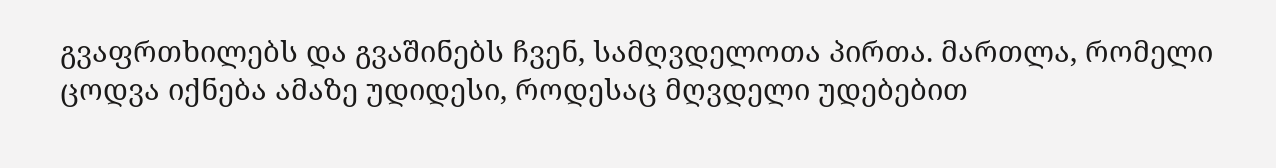გვაფრთხილებს და გვაშინებს ჩვენ, სამღვდელოთა პირთა. მართლა, რომელი ცოდვა იქნება ამაზე უდიდესი, როდესაც მღვდელი უდებებით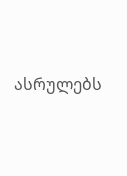ასრულებს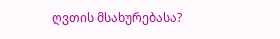ღვთის მსახურებასა?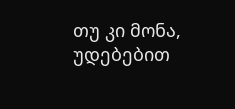თუ კი მონა, უდებებით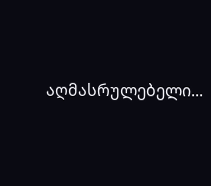აღმასრულებელი...